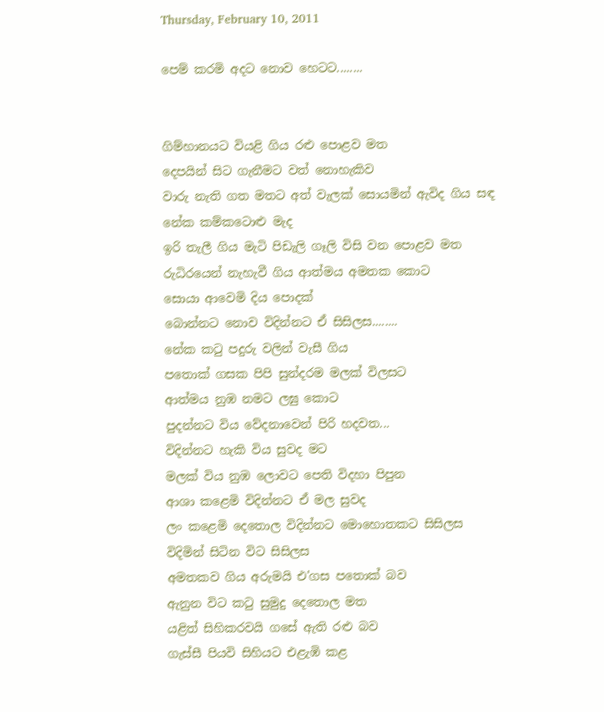Thursday, February 10, 2011

පෙම් කරමි අදට නොව හෙටට........


ගිම්හානයට වියළි ගිය ‍රළු පොළව මත
දෙපයින් සිට ගැනීමට වත් නොහැකිව
වාරු නැති ගත මතට අත් වැලක් සොයමින් ඇවිද ගිය සඳ
නේක කම්කටොළු මැද
ඉරි තැලී ගිය මැටි පිඩැලි ගෑලි විසි වන පොළව මත
රුධිර‍යෙන් නැහැවී ගිය ආත්මය අමතක කොට
සොයා ආවෙමි දිය පොදක්
බොන්නට නොව විදින්නට ඒ සිසිලස........
නේක කටු පදුරු වලින් වැසී ගිය
පතොක් ගසක පිපි සුන්දරම මලක් විලසට
ආත්මය නුඹ නමට ලඝු කොට
පුදන්නට විය වේදනාවෙන් පිරි හදවත...
විදින්නට හැකි විය සුවද මට
මලක් විය නුඹ ලොවට පෙති විදහා පිපුන
ආශා කළෙමි විදින්නට ඒ මල සුවද
ලං කළෙමි දෙතොල විදින්නට මොහොතකට සිසිලස
විදිමින් සිටින විට සිසිලස
අමතකව ගිය අරුමයි එ'ගස ‍පතොක් බව
ඇනුන විට කටු සුමුදු දෙතොල මත
යළිත් සිහිකරවයි ගසේ ඇති රළු බව
ගැස්සී පියවි සිහියට එළැඹි කළ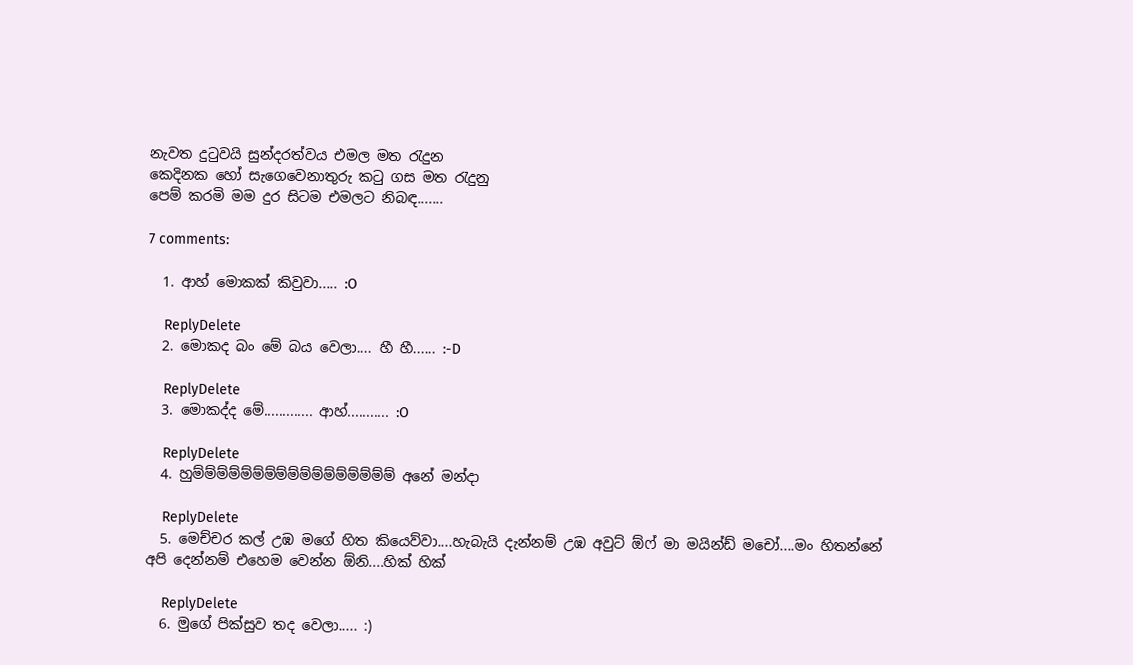නැවත දුටුවයි සුන්දරත්වය එමල මත රැදුන
කෙදිනක හෝ සැගෙවෙනාතුරු කටු ගස මත රැදුනු
පෙම් කරමි මම දුර සිටම එමලට නිබඳ.......

7 comments:

  1. ආහ් මොකක් කිවුවා..... :O

    ReplyDelete
  2. මොකද බං මේ බය වෙලා.... හී හී...... :-D

    ReplyDelete
  3. මොකද්ද මේ............. ආහ්........... :O

    ReplyDelete
  4. හුම්ම්ම්ම්ම්ම්ම්ම්ම්ම්ම්ම්ම්ම්ම්ම්ම් අනේ මන්දා

    ReplyDelete
  5. මෙච්චර කල් උඹ මගේ හිත කියෙව්වා....හැබැයි දැන්නම් උඹ අවුට් ඕෆ් මා මයින්ඩ් මචෝ....මං හිතන්නේ අපි දෙන්නම් එහෙම වෙන්න ඕනි....හික් හික්

    ReplyDelete
  6. මුගේ පික්සුව තද වෙලා..... :)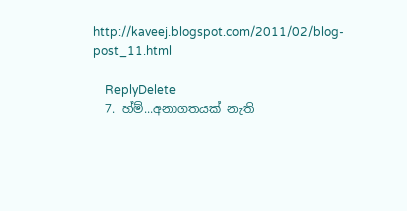http://kaveej.blogspot.com/2011/02/blog-post_11.html

    ReplyDelete
  7. හ්ම්...අනාගතයක් නැති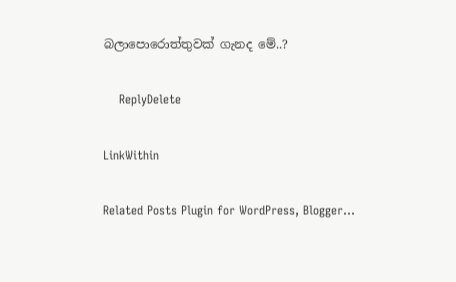බලාපොරොත්තුවක් ගැනද මේ..?

    ReplyDelete

LinkWithin

Related Posts Plugin for WordPress, Blogger...